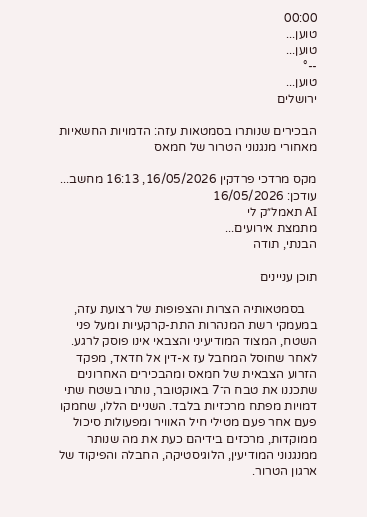00:00
טוען...
טוען...
--°
טוען...
ירושלים

הבכירים שנותרו בסמטאות עזה: הדמויות החשאיות מאחורי מנגנוני הטרור של חמאס

מקס מרדכי פרדקין 16/05/2026, 16:13 מחשב... עודכן: 16/05/2026
AI תאמל״ק לי
מתמצת אירועים...
הבנתי, תודה

תוכן עניינים

    בסמטאותיה הצרות והצפופות של רצועת עזה, במעמקי רשת המנהרות התת-קרקעיות ומעל פני השטח, המצוד המודיעיני והצבאי אינו פוסק לרגע. לאחר שחוסל המחבל עז א-דין אל חדאד, מפקד הזרוע הצבאית של חמאס ומהבכירים האחרונים שתכננו את טבח ה־7 באוקטובר, נותרו בשטח שתי דמויות מפתח מרכזיות בלבד. השניים הללו, שחמקו פעם אחר פעם מטילי חיל האוויר ומפעולות סיכול ממוקדות, מרכזים בידיהם כעת את מה שנותר ממנגנוני המודיעין, הלוגיסטיקה, החבלה והפיקוד של ארגון הטרור.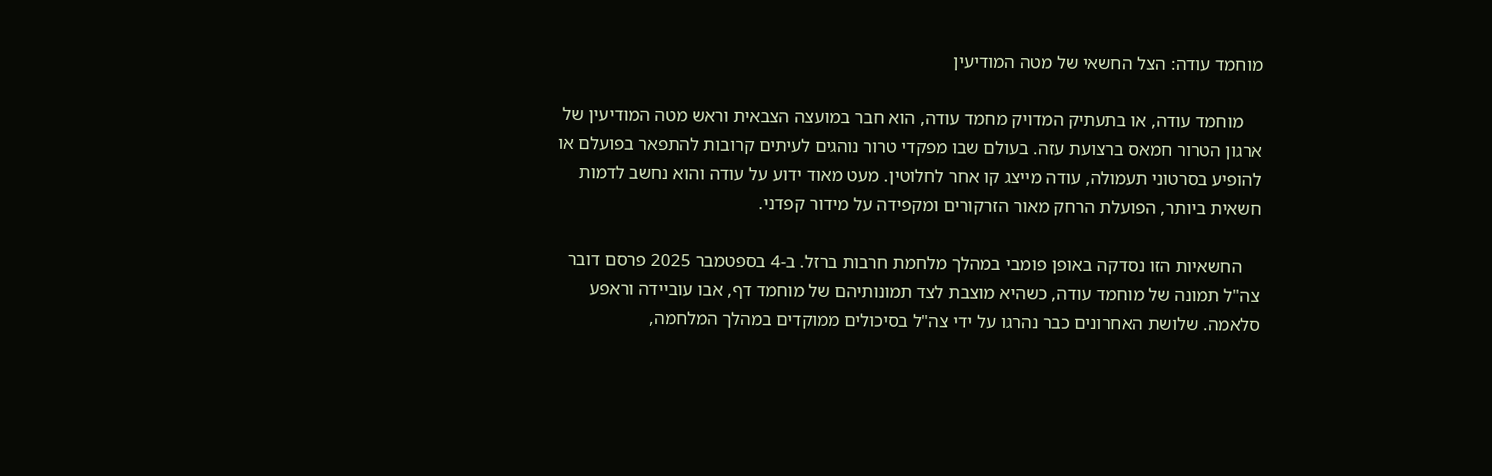מוחמד עודה: הצל החשאי של מטה המודיעין

    מוחמד עודה, או בתעתיק המדויק מחמד עודה, הוא חבר במועצה הצבאית וראש מטה המודיעין של ארגון הטרור חמאס ברצועת עזה. בעולם שבו מפקדי טרור נוהגים לעיתים קרובות להתפאר בפועלם או להופיע בסרטוני תעמולה, עודה מייצג קו אחר לחלוטין. מעט מאוד ידוע על עודה והוא נחשב לדמות חשאית ביותר, הפועלת הרחק מאור הזרקורים ומקפידה על מידור קפדני.

    החשאיות הזו נסדקה באופן פומבי במהלך מלחמת חרבות ברזל. ב-4 בספטמבר 2025 פרסם דובר צה"ל תמונה של מוחמד עודה, כשהיא מוצבת לצד תמונותיהם של מוחמד דף, אבו עוביידה וראפע סלאמה. שלושת האחרונים כבר נהרגו על ידי צה"ל בסיכולים ממוקדים במהלך המלחמה,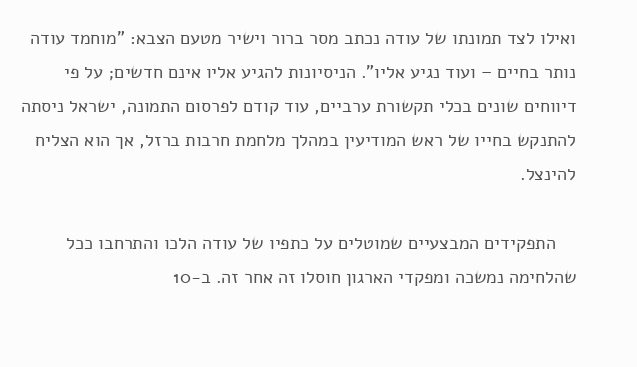ואילו לצד תמונתו של עודה נכתב מסר ברור וישיר מטעם הצבא: "מוחמד עודה נותר בחיים – ועוד נגיע אליו". הניסיונות להגיע אליו אינם חדשים; על פי דיווחים שונים בכלי תקשורת ערביים, עוד קודם לפרסום התמונה, ישראל ניסתה להתנקש בחייו של ראש המודיעין במהלך מלחמת חרבות ברזל, אך הוא הצליח להינצל.

    התפקידים המבצעיים שמוטלים על כתפיו של עודה הלכו והתרחבו ככל שהלחימה נמשכה ומפקדי הארגון חוסלו זה אחר זה. ב-10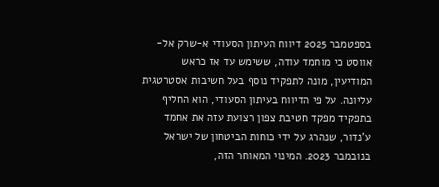בספטמבר 2025 דיווח העיתון הסעודי א-שרק אל-אווסט כי מוחמד עודה, ששימש עד אז כראש המודיעין, מונה לתפקיד נוסף בעל חשיבות אסטרטגית עליונה. על פי הדיווח בעיתון הסעודי, הוא החליף בתפקיד מפקד חטיבת צפון רצועת עזה את אחמד ע'נדור, שנהרג על ידי כוחות הביטחון של ישראל בנובמבר 2023. המינוי המאוחר הזה,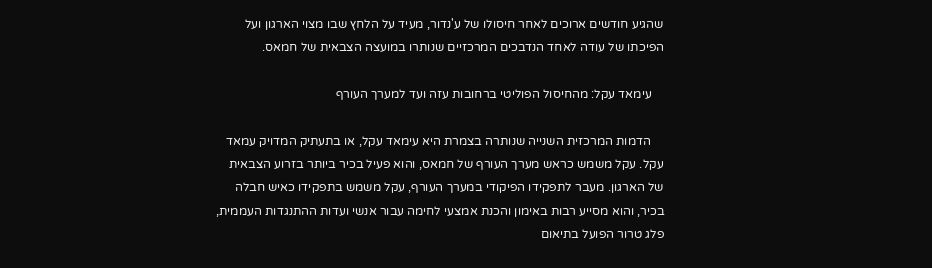שהגיע חודשים ארוכים לאחר חיסולו של ע'נדור, מעיד על הלחץ שבו מצוי הארגון ועל הפיכתו של עודה לאחד הנדבכים המרכזיים שנותרו במועצה הצבאית של חמאס.

    עימאד עקל: מהחיסול הפוליטי ברחובות עזה ועד למערך העורף

    הדמות המרכזית השנייה שנותרה בצמרת היא עימאד עקל, או בתעתיק המדויק עמאד עקל. עקל משמש כראש מערך העורף של חמאס, והוא פעיל בכיר ביותר בזרוע הצבאית של הארגון. מעבר לתפקידו הפיקודי במערך העורף, עקל משמש בתפקידו כאיש חבלה בכיר, והוא מסייע רבות באימון והכנת אמצעי לחימה עבור אנשי ועדות ההתנגדות העממית, פלג טרור הפועל בתיאום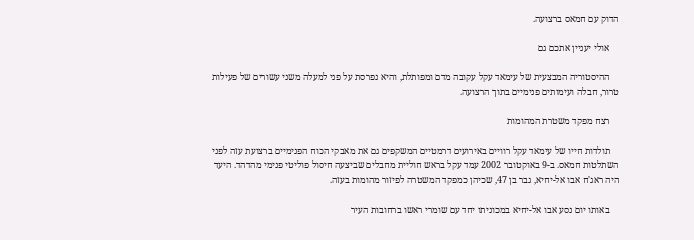הדוק עם חמאס ברצועה.

    אולי יעניין אתכם גם

    ההיסטוריה המבצעית של עימאד עקל עקובה מדם ומפותלת, והיא נפרסת על פני למעלה משני עשורים של פעילות טרור, חבלה ועימותים פנימיים בתוך הרצועה.

    רצח מפקד משטרת המהומות

    תולדות חייו של עימאד עקל רוויים באירועים דרמטיים המשקפים גם את מאבקי הכוח הפנימיים ברצועת עזה לפני השתלטות חמאס. ב-9 באוקטובר 2002 עמד עקל בראש חוליית מחבלים שביצעה חיסול פוליטי פנימי מהדהד. היעד היה ראג'ח אבו אל-יחיא, גבר בן 47, שכיהן כמפקד המשטרה לפיזור מהומות בעזה.

    באותו יום נסע אבו אל-יחיא במכוניתו יחד עם שומרי ראשו ברחובות העיר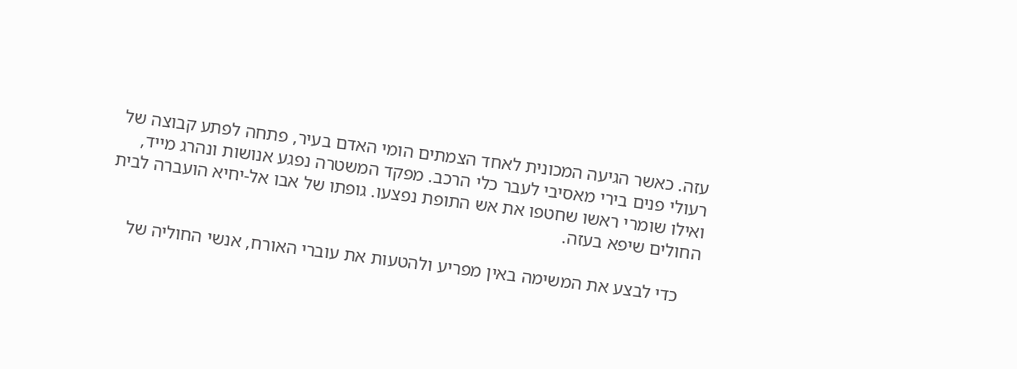עזה. כאשר הגיעה המכונית לאחד הצמתים הומי האדם בעיר, פתחה לפתע קבוצה של רעולי פנים בירי מאסיבי לעבר כלי הרכב. מפקד המשטרה נפגע אנושות ונהרג מייד, ואילו שומרי ראשו שחטפו את אש התופת נפצעו. גופתו של אבו אל-יחיא הועברה לבית החולים שיפא בעזה.

    כדי לבצע את המשימה באין מפריע ולהטעות את עוברי האורח, אנשי החוליה של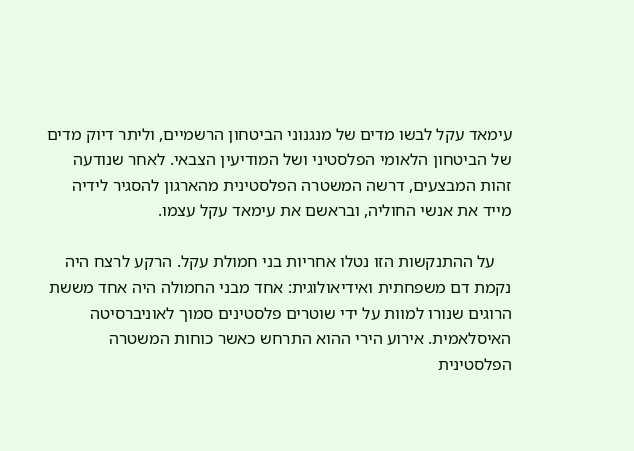עימאד עקל לבשו מדים של מנגנוני הביטחון הרשמיים, וליתר דיוק מדים של הביטחון הלאומי הפלסטיני ושל המודיעין הצבאי. לאחר שנודעה זהות המבצעים, דרשה המשטרה הפלסטינית מהארגון להסגיר לידיה מייד את אנשי החוליה, ובראשם את עימאד עקל עצמו.

    על ההתנקשות הזו נטלו אחריות בני חמולת עקל. הרקע לרצח היה נקמת דם משפחתית ואידיאולוגית: אחד מבני החמולה היה אחד מששת הרוגים שנורו למוות על ידי שוטרים פלסטינים סמוך לאוניברסיטה האיסלאמית. אירוע הירי ההוא התרחש כאשר כוחות המשטרה הפלסטינית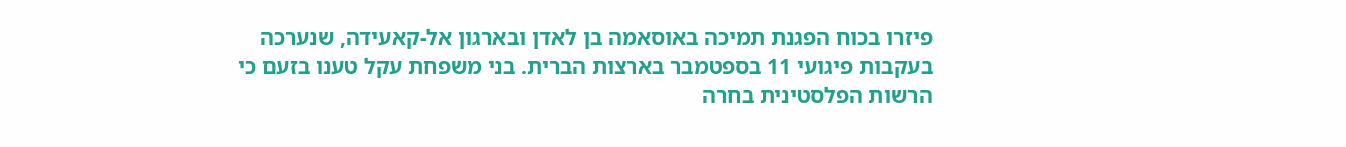פיזרו בכוח הפגנת תמיכה באוסאמה בן לאדן ובארגון אל-קאעידה, שנערכה בעקבות פיגועי 11 בספטמבר בארצות הברית. בני משפחת עקל טענו בזעם כי הרשות הפלסטינית בחרה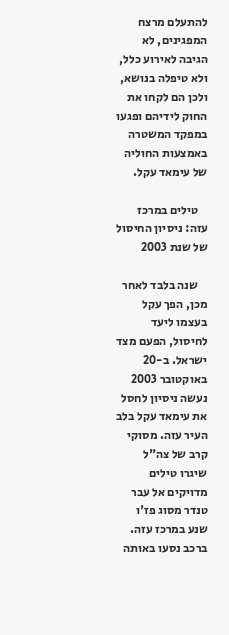להתעלם מרצח המפגינים, לא הגיבה לאירוע כלל, ולא טיפלה בנושא, ולכן הם לקחו את החוק לידיהם ופגעו במפקד המשטרה באמצעות החוליה של עימאד עקל.

    טילים במרכז עזה: ניסיון החיסול של שנת 2003

    שנה בלבד לאחר מכן, הפך עקל בעצמו ליעד לחיסול, הפעם מצד ישראל. ב-20 באוקטובר 2003 נעשה ניסיון לחסל את עימאד עקל בלב העיר עזה. מסוקי קרב של צה"ל שיגרו טילים מדויקים אל עבר טנדר מסוג פז'ו שנע במרכז עזה. ברכב נסעו באותה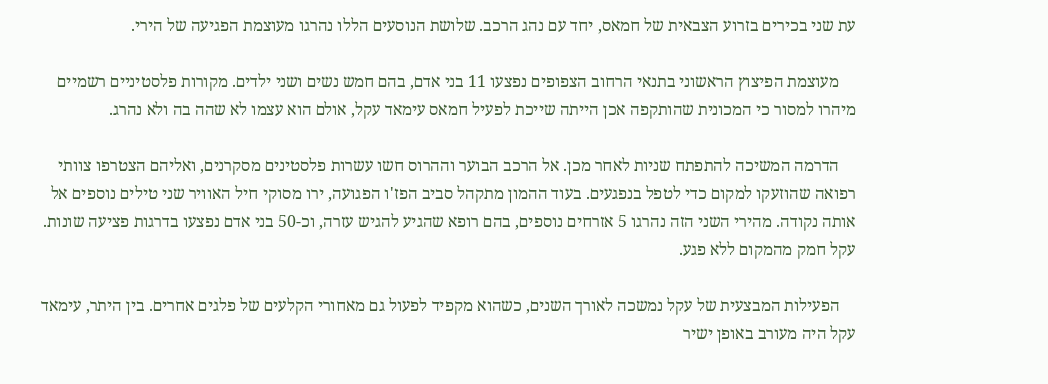עת שני בכירים בזרוע הצבאית של חמאס, יחד עם נהג הרכב. שלושת הנוסעים הללו נהרגו מעוצמת הפגיעה של הירי.

    מעוצמת הפיצוץ הראשוני בתנאי הרחוב הצפופים נפצעו 11 בני אדם, בהם חמש נשים ושני ילדים. מקורות פלסטיניים רשמיים מיהרו למסור כי המכונית שהותקפה אכן הייתה שייכת לפעיל חמאס עימאד עקל, אולם הוא עצמו לא שהה בה ולא נהרג.

    הדרמה המשיכה להתפתח שניות לאחר מכן. אל הרכב הבוער וההרוס חשו עשרות פלסטינים מסקרנים, ואליהם הצטרפו צוותי רפואה שהוזעקו למקום כדי לטפל בנפגעים. בעוד ההמון מתקהל סביב הפז'ו הפגועה, ירו מסוקי חיל האוויר שני טילים נוספים אל אותה נקודה. מהירי השני הזה נהרגו 5 אזרחים נוספים, בהם רופא שהגיע להגיש עזרה, וכ-50 בני אדם נפצעו בדרגות פציעה שונות. עקל חמק מהמקום ללא פגע.

    הפעילות המבצעית של עקל נמשכה לאורך השנים, כשהוא מקפיד לפעול גם מאחורי הקלעים של פלגים אחרים. בין היתר, עימאד עקל היה מעורב באופן ישיר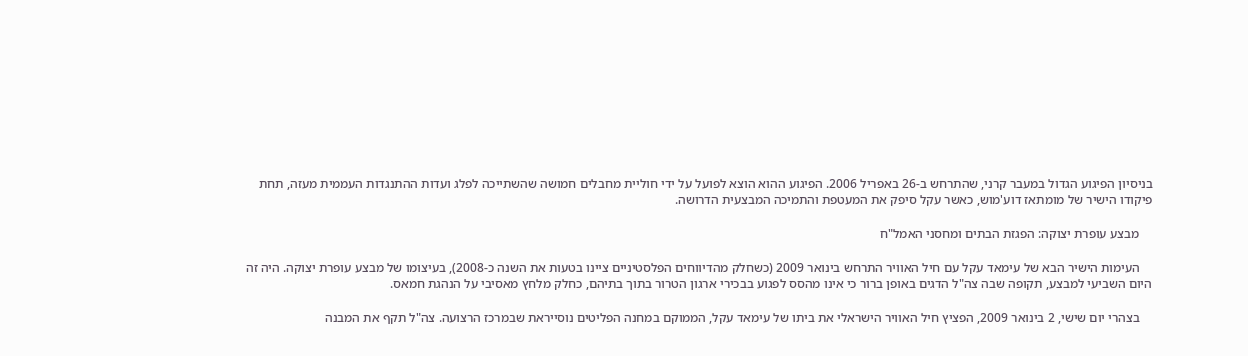בניסיון הפיגוע הגדול במעבר קרני, שהתרחש ב-26 באפריל 2006. הפיגוע ההוא הוצא לפועל על ידי חוליית מחבלים חמושה שהשתייכה לפלג ועדות ההתנגדות העממית מעזה, תחת פיקודו הישיר של מומתאז דוע'מוש, כאשר עקל סיפק את המעטפת והתמיכה המבצעית הדרושה.

    מבצע עופרת יצוקה: הפגזת הבתים ומחסני האמל"ח

    העימות הישיר הבא של עימאד עקל עם חיל האוויר התרחש בינואר 2009 (כשחלק מהדיווחים הפלסטיניים ציינו בטעות את השנה כ-2008), בעיצומו של מבצע עופרת יצוקה. היה זה היום השביעי למבצע, תקופה שבה צה"ל הדגים באופן ברור כי אינו מהסס לפגוע בבכירי ארגון הטרור בתוך בתיהם, כחלק מלחץ מאסיבי על הנהגת חמאס.

    בצהרי יום שישי, 2 בינואר 2009, הפציץ חיל האוויר הישראלי את ביתו של עימאד עקל, הממוקם במחנה הפליטים נוסייראת שבמרכז הרצועה. צה"ל תקף את המבנה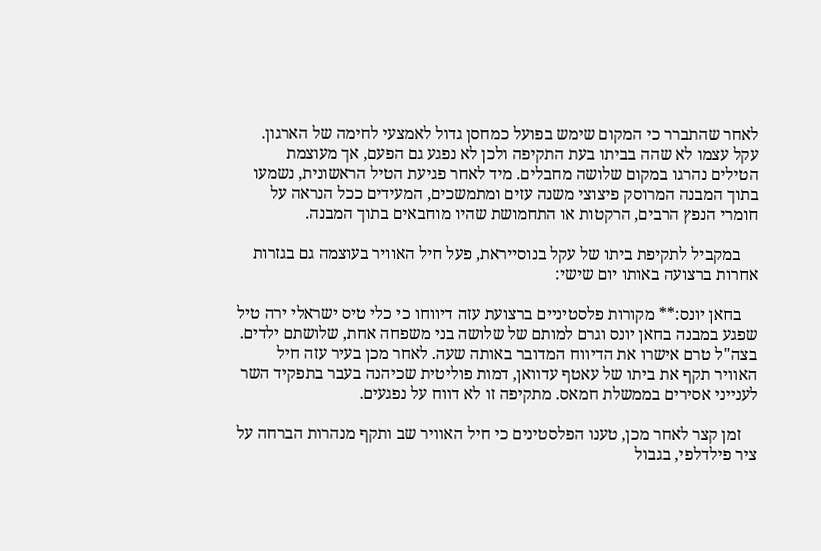לאחר שהתברר כי המקום שימש בפועל כמחסן גדול לאמצעי לחימה של הארגון. עקל עצמו לא שהה בביתו בעת התקיפה ולכן לא נפגע גם הפעם, אך מעוצמת הטילים נהרגו במקום שלושה מחבלים. מיד לאחר פגיעת הטיל הראשונית, נשמעו בתוך המבנה המרוסק פיצוצי משנה עזים ומתמשכים, המעידים ככל הנראה על חומרי הנפץ הרבים, הרקטות או התחמושת שהיו מוחבאים בתוך המבנה.

    במקביל לתקיפת ביתו של עקל בנוסייראת, פעל חיל האוויר בעוצמה גם בגזרות אחרות ברצועה באותו יום שישי:

    בחאן יונס:** מקורות פלסטיניים ברצועת עזה דיווחו כי כלי טיס ישראלי ירה טיל שפגע במבנה בחאן יונס וגרם למותם של שלושה בני משפחה אחת, שלושתם ילדים. בצה"ל טרם אישרו את הדיווח המדובר באותה שעה. לאחר מכן בעיר עזה חיל האוויר תקף את ביתו של עאטף עדוואן, דמות פוליטית שכיהנה בעבר בתפקיד השר לענייני אסירים בממשלת חמאס. מתקיפה זו לא דווח על נפגעים.

    זמן קצר לאחר מכן, טענו הפלסטינים כי חיל האוויר שב ותקף מנהרות הברחה על ציר פילדלפי, בגבול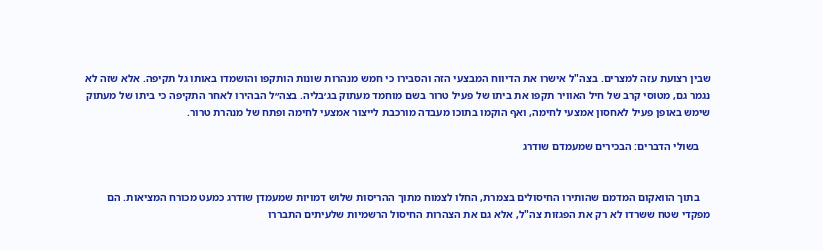שבין רצועת עזה למצרים. בצה"ל אישרו את הדיווח המבצעי הזה והסבירו כי חמש מנהרות שונות הותקפו והושמדו באותו גל תקיפה. אלא שזה לא נגמר גם, מטוסי קרב של חיל האוויר תקפו את ביתו של פעיל טרור בשם מוחמד מעתוק בג׳בליה. בצה״ל הבהירו לאחר התקיפה כי ביתו של מעתוק שימש באופן פעיל לאחסון אמצעי לחימה, ואף הוקמו בתוכו מעבדה מורכבת לייצור אמצעי לחימה ופתח של מנהרת טרור.

    בשולי הדברים: הבכירים שמעמדם שודרג


    בתוך הוואקום המדמם שהותירו החיסולים בצמרת, החלו לצמוח מתוך ההריסות שלוש דמויות שמעמדן שודרג כמעט מכורח המציאות. הם מפקדי שטח ששרדו לא רק את הפגזות צה"ל, אלא גם את הצהרות החיסול הרשמיות שלעיתים התבררו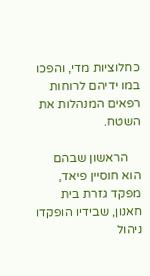כחלוציות מדי, והפכו במו ידיהם לרוחות רפאים המנהלות את השטח.

    הראשון שבהם הוא חוסיין פיאד, מפקד גזרת בית חאנון, שבידיו הופקדו ניהול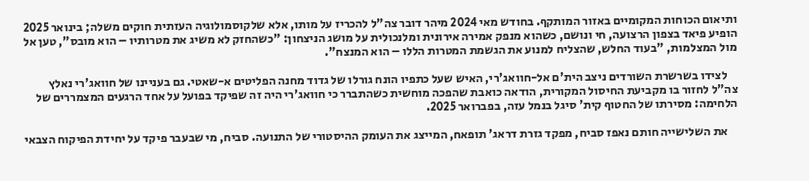ותיאום הכוחות המקומיים באזור המותקף. בחודש מאי 2024 מיהר דובר צה"ל להכריז על מותו, אלא שלקוסמולוגיה העזתית חוקים משלה; בינואר 2025 הופיע פיאד בצפון הרצועה, חי ונושם, כשהוא מנפק אמירה אירונית ומלנכולית על מושג הניצחון: "כשהחזק לא משיג את מטרותיו – הוא מובס", טען אל מול המצלמות, "בעוד החלש, שהצליח למנוע את הגשמת המטרות הללו – הוא המנצח".

    לצידו בשרשרת השורדים ניצב הית'ם אל-חוואג'רי, האיש שעל כתפיו הונח גורלו של גדוד מחנה הפליטים א-שאטי. גם בעניינו של חוואג'רי נאלץ צה"ל לחזור בו מקביעת החיסול המקורית, הודאה כואבת שהפכה מוחשית כשהתברר כי חוואג'רי היה זה שפיקד בפועל על אחד הרגעים המצמררים של הלחימה: מסירתו של החטוף קית' סיגל בנמל עזה, בפברואר 2025.

    את השלישייה חותם נאפז סביח, מפקד גזרת דראג' תופאח, המייצג את העומק ההיסטורי של התנועה. סביח, מי שבעבר פיקד על יחידת הפיקוח הצבאי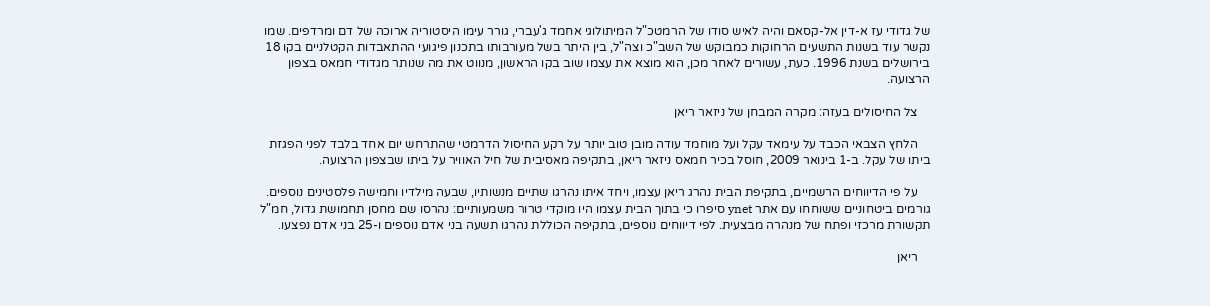של גדודי עז א-דין אל-קסאם והיה לאיש סודו של הרמטכ"ל המיתולוגי אחמד ג'עברי, גורר עימו היסטוריה ארוכה של דם ומרדפים. שמו נקשר עוד בשנות התשעים הרחוקות כמבוקש של השב"כ וצה"ל, בין היתר בשל מעורבותו בתכנון פיגועי ההתאבדות הקטלניים בקו 18 בירושלים בשנת 1996. כעת, עשורים לאחר מכן, הוא מוצא את עצמו שוב בקו הראשון, מנווט את מה שנותר מגדודי חמאס בצפון הרצועה.

    צל החיסולים בעזה: מקרה המבחן של ניזאר ריאן

    הלחץ הצבאי הכבד על עימאד עקל ועל מוחמד עודה מובן טוב יותר על רקע החיסול הדרמטי שהתרחש יום אחד בלבד לפני הפגזת ביתו של עקל. ב-1 בינואר 2009, חוסל בכיר חמאס ניזאר ריאן, בתקיפה מאסיבית של חיל האוויר על ביתו שבצפון הרצועה.

    על פי הדיווחים הרשמיים, בתקיפת הבית נהרג ריאן עצמו, ויחד איתו נהרגו שתיים מנשותיו, שבעה מילדיו וחמישה פלסטינים נוספים. גורמים ביטחוניים ששוחחו עם אתר ynet סיפרו כי בתוך הבית עצמו היו מוקדי טרור משמעותיים: נהרסו שם מחסן תחמושת גדול, חמ"ל תקשורת מרכזי ופתח של מנהרה מבצעית. לפי דיווחים נוספים, בתקיפה הכוללת נהרגו תשעה בני אדם נוספים ו-25 בני אדם נפצעו.

    ריאן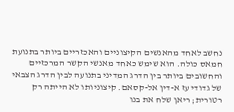נחשב לאחד מהאנשים הקיצוניים והאכזריים ביותר בתנועת חמאס כולה. הוא שימש כאחד מאנשי הקשר המרכזיים והחשובים ביותר בין הדרג המדיני בתנועה לבין הדרג הצבאי של גדודי עז א-דין אל-קסאם. קיצוניותו לא הייתה רק רטורית; ריאן שלח את בנו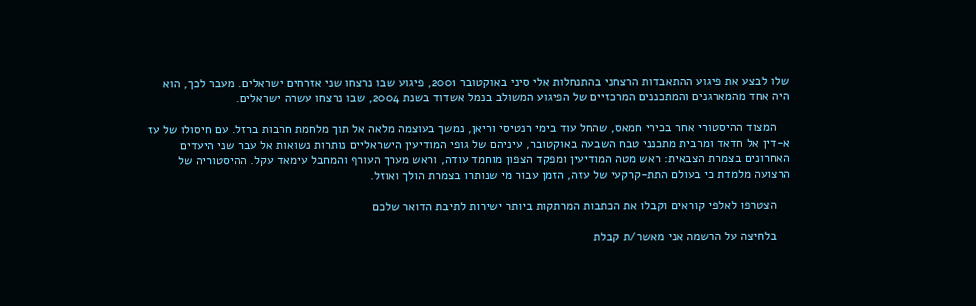שלו לבצע את פיגוע ההתאבדות הרצחני בהתנחלות אלי סיני באוקטובר 2001, פיגוע שבו נרצחו שני אזרחים ישראלים. מעבר לכך, הוא היה אחד מהמארגנים והמתכננים המרכזיים של הפיגוע המשולב בנמל אשדוד בשנת 2004, שבו נרצחו עשרה ישראלים.

    המצוד ההיסטורי אחר בכירי חמאס, שהחל עוד בימי רנטיסי וריאן, נמשך בעוצמה מלאה אל תוך מלחמת חרבות ברזל. עם חיסולו של עז א-דין אל חדאד ומרבית מתכנני טבח השבעה באוקטובר, עיניהם של גופי המודיעין הישראליים נותרות נשואות אל עבר שני היעדים האחרונים בצמרת הצבאית: ראש מטה המודיעין ומפקד הצפון מוחמד עודה, וראש מערך העורף והמחבל עימאד עקל. ההיסטוריה של הרצועה מלמדת כי בעולם התת-קרקעי של עזה, הזמן עבור מי שנותרו בצמרת הולך ואוזל.

    הצטרפו לאלפי קוראים וקבלו את הכתבות המרתקות ביותר ישירות לתיבת הדואר שלכם

    בלחיצה על הרשמה אני מאשר/ת קבלת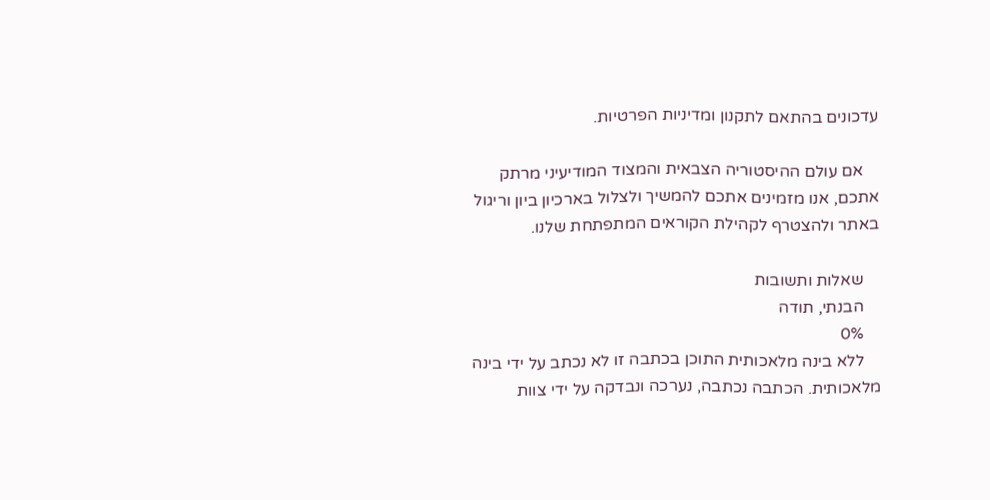עדכונים בהתאם לתקנון ומדיניות הפרטיות.

    אם עולם ההיסטוריה הצבאית והמצוד המודיעיני מרתק אתכם, אנו מזמינים אתכם להמשיך ולצלול בארכיון ביון וריגול באתר ולהצטרף לקהילת הקוראים המתפתחת שלנו.

    שאלות ותשובות
    הבנתי, תודה
    0%
    ללא בינה מלאכותית התוכן בכתבה זו לא נכתב על ידי בינה מלאכותית. הכתבה נכתבה, נערכה ונבדקה על ידי צוות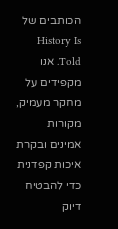הכותבים של History Is Told. אנו מקפידים על מחקר מעמיק, מקורות אמינים ובקרת איכות קפדנית כדי להבטיח דיוק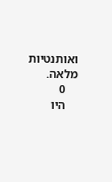ואותנטיות מלאה.
    0
    היו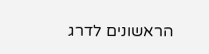הראשונים לדרג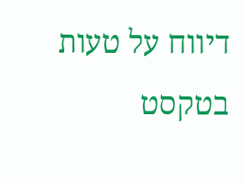דיווח על טעות בטקסט